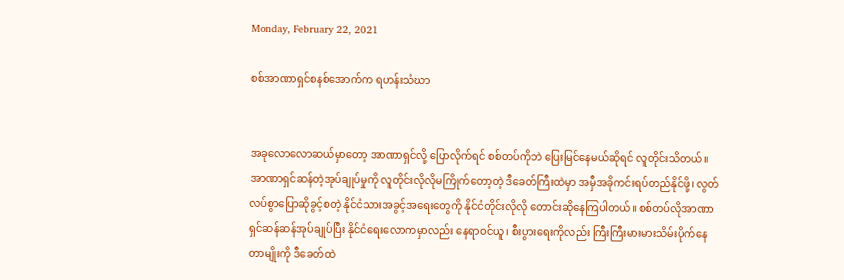Monday, February 22, 2021

စစ်အာဏာရှင်စနစ်အောက်က ရဟန်းသံဃာ


အခုလောလောဆယ်မှာတော့ အာဏာရှင်လို့ ပြောလိုက်ရင် စစ်တပ်ကိုဘဲ ပြေးမြင်နေမယ်ဆိုရင် လူတိုင်းသိတယ်။ အာဏာရှင်ဆန်တဲ့အုပ်ချုပ်မှုကို လူတိုင်းလိုလိုမကြိုက်တော့တဲ့ ဒီခေတ်ကြီးထဲမှာ အမှီအခိုကင်းရပ်တည်နိုင်ဖို့၊ လွတ်လပ်စွာပြောဆိုခွင့်စတဲ့ နိုင်ငံသားအခွင့်အရေးတွေကို နိုင်ငံတိုင်းလိုလို တောင်းဆိုနေကြပါတယ်။ စစ်တပ်လိုအာဏာရှင်ဆန်ဆန်အုပ်ချုပ်ပြီး နိုင်ငံရေးလောကမှာလည်း နေရာဝင်ယူ၊ စီးပွားရေးကိုလည်း ကြီးကြီးမားမားသိမ်းပိုက်နေတာမျိုးကို ဒီခေတ်ထဲ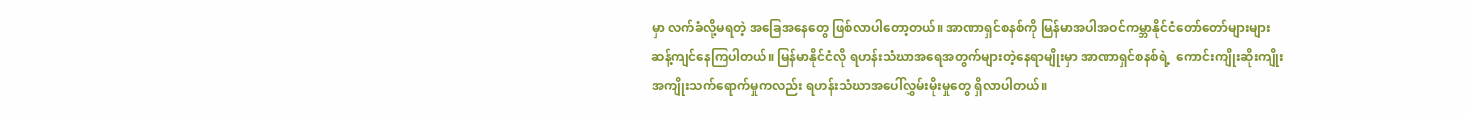မှာ လက်ခံလို့မရတဲ့ အခြေအနေတွေ ဖြစ်လာပါတော့တယ်။ အာဏာရှင်စနစ်ကို မြန်မာအပါအဝင်ကမ္ဘာနိုင်ငံ‌တော်တော်များများ ဆန့်ကျင်နေကြပါတယ်။ မြန်မာနိုင်ငံလို ရဟန်းသံဃာအရေအတွက်များတဲ့နေရာမျိုးမှာ အာဏာရှင်စနစ်ရဲ့  ကောင်းကျိုးဆိုးကျိုး အကျိုးသက်ရောက်မှုကလည်း ရဟန်းသံဃာအပေါ်လွှမ်းမိုးမှုတွေ ရှိလာပါတယ်။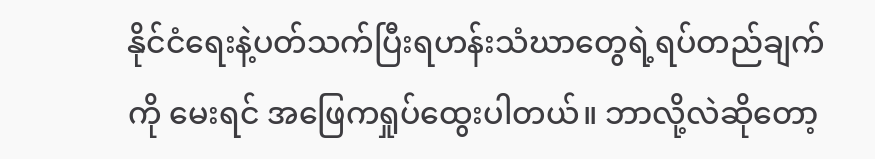နိုင်ငံရေးနဲ့ပတ်သက်ပြီးရဟန်းသံဃာတွေရဲ့ရပ်တည်ချက်ကို မေးရင် အဖြေကရှုပ်ထွေးပါတယ်။ ဘာလို့လဲဆိုတော့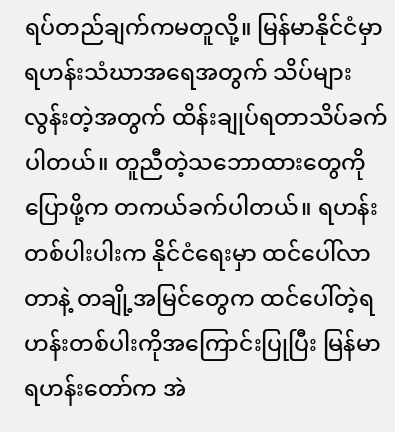ရပ်တည်ချက်ကမတူလို့။ မြန်မာနိုင်ငံမှာ ရဟန်းသံဃာအရေအတွက် သိပ်များလွန်းတဲ့အတွက် ထိန်းချုပ်ရတာသိပ်ခက်ပါတယ်။ တူညီတဲ့သဘောထားတွေကို ပြောဖို့က တကယ်ခက်ပါတယ်။ ရဟန်းတစ်ပါးပါးက နိုင်ငံရေးမှာ ထင်ပေါ်လာတာနဲ့ တချို့အမြင်တွေက ထင်ပေါ်တဲ့ရဟန်းတစ်ပါးကိုအကြောင်းပြုပြီး မြန်မာရဟန်းတော်က အဲ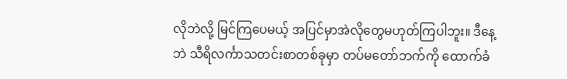လိုဘဲလို့ မြင်ကြပေမယ့် အပြင်မှာအဲလိုတွေမဟုတ်ကြပါဘူး။ ဒီနေ့ဘဲ သီရိလင်္ကာသတင်းစာတစ်ခုမှာ တပ်မတော်ဘက်ကို ထောက်ခံ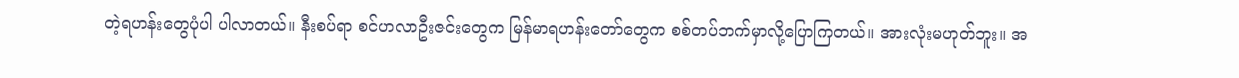တဲ့ရဟန်းတွေပုံပါ ပါလာတယ်။ နီးစပ်ရာ စင်ဟလာဦးဇင်းတွေက မြန်မာရဟန်းတော်တွေက စစ်တပ်ဘက်မှာလို့ပြောကြတယ်။ အားလုံးမဟုတ်ဘူး။ အ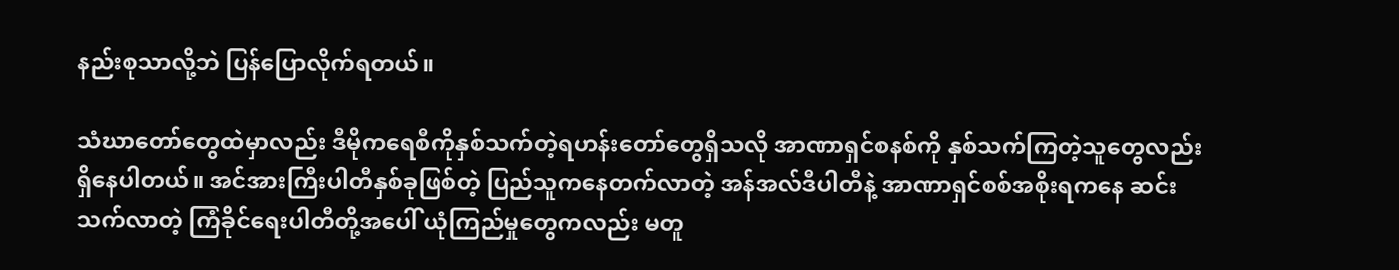နည်းစုသာလို့ဘဲ ပြန်ပြောလိုက်ရတယ်။

သံဃာတော်တွေထဲမှာလည်း ဒီမိုကရေစီကိုနှစ်သက်တဲ့ရဟန်းတော်တွေရှိသလို အာဏာရှင်စနစ်ကို နှစ်သက်ကြတဲ့သူတွေလည်း ရှိနေပါတယ်။ အင်အားကြီးပါတီနှစ်ခုဖြစ်တဲ့ ပြည်သူကနေတက်လာတဲ့ အန်အလ်ဒီပါတီနဲ့ အာဏာရှင်စစ်အစိုးရကနေ ဆင်းသက်လာတဲ့ ကြံခိုင်ရေးပါတီတို့အပေါ် ယုံကြည်မှုတွေကလည်း မတူ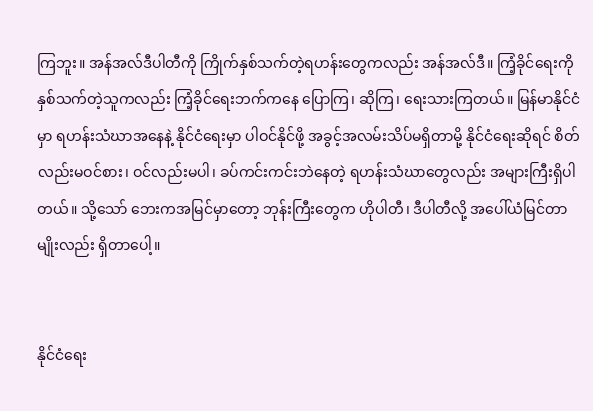ကြဘူး။ အန်အလ်ဒီပါတီကို ကြိုက်နှစ်သက်တဲ့ရဟန်းတွေကလည်း အန်အလ်ဒီ။ ကြံ့ခိုင်ရေးကို နှစ်သက်တဲ့သူကလည်း ကြံ့ခိုင်‌ရေးဘက်ကနေ ပြောကြ၊ ဆိုကြ၊ ‌ရေးသားကြတယ်။ မြန်မာနိုင်ငံမှာ ရဟန်းသံဃာအနေနဲ့ နိုင်ငံရေးမှာ ပါဝင်နိုင်ဖို့ အခွင့်အလမ်းသိပ်မရှိတာမို့ နိုင်ငံရေးဆိုရင် စိတ်လည်းမဝင်စား၊ ဝင်လည်းမပါ၊ ခပ်ကင်းကင်းဘဲနေတဲ့ ရဟန်းသံဃာတွေလည်း အများကြီးရှိပါတယ်။ သို့သော် ဘေးကအမြင်မှာတော့ ဘုန်းကြီးတွေက ဟိုပါတီ၊ ဒီပါတီလို့ အပေါ်ယံမြင်တာမျိုးလည်း ရှိတာပေါ့။


နိုင်ငံရေး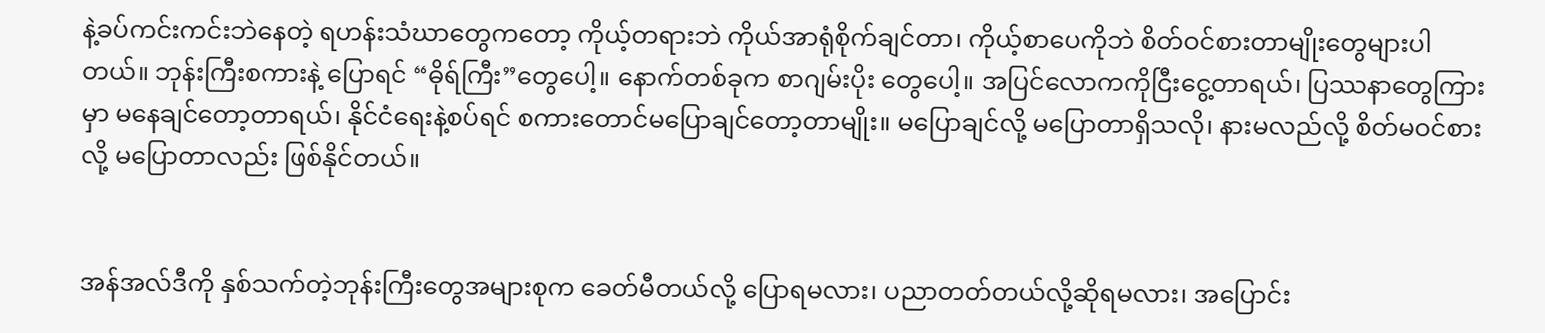နဲ့ခပ်ကင်းကင်းဘဲနေတဲ့ ရဟန်းသံဃာတွေကတော့ ကိုယ့်တရားဘဲ ကိုယ်အာရုံစိုက်ချင်တာ၊ ကိုယ့်စာပေကိုဘဲ စိတ်ဝင်စားတာမျိုးတွေများပါတယ်။ ဘုန်းကြီးစကားနဲ့ ပြောရင် “ဓိုရ်ကြီး”တွေပေါ့။ နောက်တစ်ခုက စာဂျမ်းပိုး တွေပေါ့။ အပြင်လောကကိုငြီးငွေ့တာရယ်၊ ပြဿနာတွေကြားမှာ မနေချင်တော့တာရယ်၊ နိုင်ငံရေးနဲ့စပ်ရင် စကားတောင်မပြောချင်တော့တာမျိုး။ မပြောချင်လို့ မပြောတာရှိသလို၊ နားမလည်လို့ စိတ်မဝင်စားလို့ မပြောတာလည်း ဖြစ်နိုင်တယ်။


အန်အလ်ဒီကို နှစ်သက်တဲ့ဘုန်းကြီးတွေအများစုက ခေတ်မီတယ်လို့ ပြောရမလား၊ ပညာတတ်တယ်လို့ဆိုရမလား၊ အပြောင်း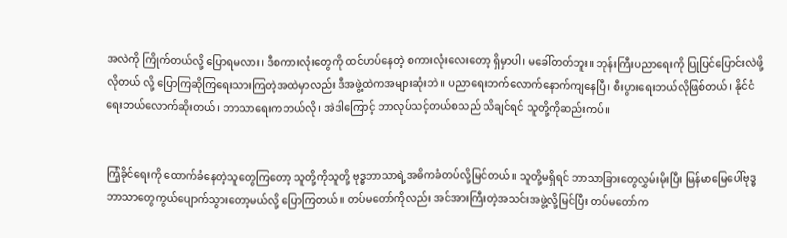အလဲကို ကြိုက်တယ်လို့ ပြောရမလား၊ ဒီစကားလုံးတွေကို ထင်ဟပ်‌နေတဲ့ စကားလုံးလေးတော့ ရှိမှာပါ၊ မခေါ်တတ်ဘူး။ ဘုန်းကြီးပညာရေးကို ပြုပြင်ပြောင်းလဲဖို့လိုတယ် လို့ ပြောကြဆိုကြရေးသားကြတဲ့အထဲမှာလည်း ဒီအဖွဲ့ထဲကအများဆုံးဘဲ။ ပညာရေးဘက်လောက်နောက်ကျနေပြီ၊ စီးပွားရေးဘယ်လိုဖြစ်တယ်၊ နိုင်ငံရေးဘယ်လောက်ဆိုးတယ်၊ ဘာသာရေးကဘယ်လို၊ အဲဒါကြောင့် ဘာလုပ်သင့်တယ်စသည် သိချင်ရင် သူတို့ကိုဆည်းကပ်။


ကြံ့ခိုင်ရေးကို ထောက်ခံနေတဲ့သူတွေကြတော့ သူတို့ကိုသူတို့ ဗုဒ္ဓဘာသာရဲ့အဓိကခံတပ်လို့မြင်တယ်။ သူတို့မရှိရင် ဘာသာခြားတွေလွှမ်းမိုးပြီး မြန်မာမြေပေါ်ဗုဒ္ဓဘာသာတွေကွယ်ပျောက်သွားတော့မယ်လို့ ပြောကြတယ်။ တပ်မတော်ကိုလည်း အင်အားကြီးတဲ့အသင်းအဖွဲ့လို့မြင်ပြီး တပ်မတော်က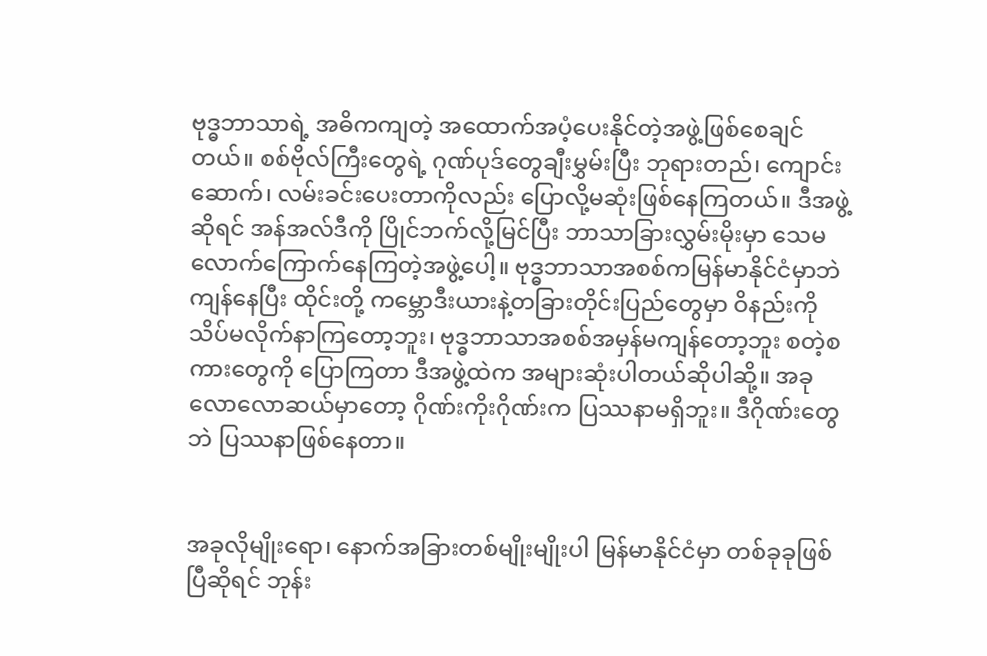ဗုဒ္ဓဘာသာရဲ့ အဓိကကျတဲ့ အထောက်အပံ့ပေးနိုင်တဲ့အဖွဲ့ဖြစ်စေချင်တယ်။ စစ်ဗိုလ်ကြီးတွေရဲ့ ဂုဏ်ပုဒ်တွေချီးမွှမ်းပြီး ဘုရားတည်၊ ကျောင်းဆောက်၊ လမ်းခင်းပေးတာကိုလည်း ပြောလို့မဆုံးဖြစ်နေကြတယ်။ ဒီအဖွဲ့ဆိုရင် အန်အလ်ဒီကို ပြိုင်ဘက်လို့မြင်ပြီး ဘာသာခြားလွှမ်းမိုးမှာ သေမလောက်ကြောက်နေကြတဲ့အဖွဲ့ပေါ့။ ဗုဒ္ဓဘာသာအစစ်ကမြန်မာနိုင်ငံမှာဘဲ ကျန်နေပြီး ထိုင်းတို့ ကမ္ဘောဒီးယားနဲ့တခြားတိုင်းပြည်တွေမှာ ဝိနည်းကို သိပ်မလိုက်နာကြတော့ဘူး၊ ဗုဒ္ဓဘာသာအစစ်အမှန်မကျန်တော့ဘူး စတဲ့စကားတွေကို ပြောကြတာ ဒီအဖွဲ့ထဲက အများဆုံးပါတယ်ဆိုပါဆို့။ အခုလောလောဆယ်မှာတော့ ဂိုဏ်းကိုးဂိုဏ်းက ပြဿနာမရှိဘူး။ ဒီဂိုဏ်းတွေဘဲ ပြဿနာဖြစ်နေတာ။


အခုလိုမျိုးရော၊ နောက်အခြားတစ်မျိုးမျိုးပါ မြန်မာနိုင်ငံမှာ တစ်ခုခုဖြစ်ပြီဆိုရင် ဘုန်း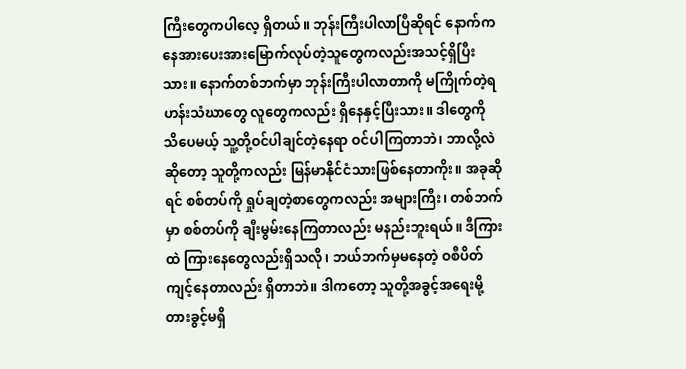ကြီးတွေကပါလေ့ ရှိတယ်။ ဘုန်းကြီးပါလာပြီဆိုရင် နောက်ကနေအားပေးအားမြောက်လုပ်တဲ့သူတွေကလည်းအသင့်ရှိပြီးသား။ နောက်တစ်ဘက်မှာ ဘုန်းကြီးပါလာတာကို မကြိုက်တဲ့ရဟန်းသံဃာတွေ လူတွေကလည်း ရှိနေနှင့်ပြီးသား။ ဒါတွေကို သိပေမယ့် သူ့တို့ဝင်ပါချင်တဲ့နေရာ ဝင်ပါကြတာဘဲ၊ ဘာလို့လဲဆိုတော့ သူတို့ကလည်း မြန်မာနိုင်ငံသားဖြစ်နေတာကိုး။ အခုဆိုရင် စစ်တပ်ကို ရှုပ်ချတဲ့စာတွေကလည်း အများကြီး၊ တစ်ဘက်မှာ စစ်တပ်ကို ချီးမွမ်းနေကြတာလည်း မနည်းဘူးရယ်။ ဒီကြားထဲ ကြားနေတွေလည်းရှိသလို၊ ဘယ်ဘက်မှမနေတဲ့ ဝစီပိတ်ကျင့်နေတာလည်း ရှိတာဘဲ။ ဒါကတော့ သူတို့အခွင့်အရေးမို့ တားခွင့်မရှိ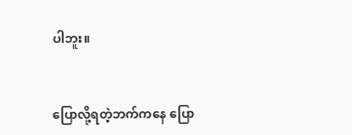ပါဘူး။


ပြောလို့ရတဲ့ဘက်ကနေ ပြော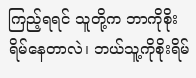ကြည့်ရရင် သူတို့က ဘာကိုစိုးရိမ်နေတာလဲ၊ ဘယ်သူ့ကိုစိုးရိမ်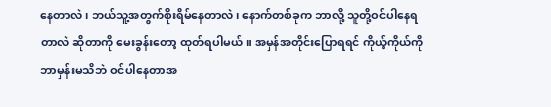နေတာလဲ၊ ဘယ်သူ့အတွက်စိုးရိမ်နေတာလဲ၊ နောက်တစ်ခုက ဘာလို့ သူတို့ဝင်ပါနေရတာလဲ ဆိုတာကို မေးခွန်းတော့ ထုတ်ရပါမယ်။ အမှန်အတိုင်းပြောရရင် ကိုယ့်ကိုယ်ကို ဘာမှန်းမသိဘဲ ဝင်ပါနေတာအ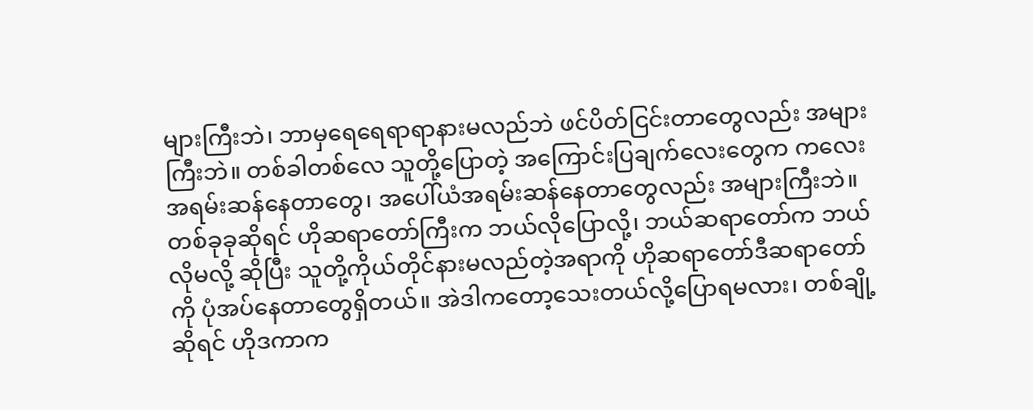များကြီးဘဲ၊ ဘာမှရေရေရာရာနားမလည်ဘဲ ဖင်ပိတ်ငြင်းတာတွေလည်း အများကြီးဘဲ။ တစ်ခါတစ်လေ သူတို့ပြောတဲ့ အကြောင်းပြချက်လေးတွေက ကလေးအရမ်းဆန်နေတာတွေ၊ အပေါ်ယံအရမ်းဆန်နေတာတွေလည်း အများကြီးဘဲ။ တစ်ခုခုဆိုရင် ဟိုဆရာတော်ကြီးက ဘယ်လိုပြောလို့၊ ဘယ်ဆရာတော်က ဘယ်လိုမလို့ ဆိုပြီး သူတို့ကိုယ်တိုင်နားမလည်တဲ့အရာကို ဟိုဆရာတော်ဒီဆရာတော်ကို ပုံအပ်နေတာတွေရှိတယ်။ အဲဒါကတော့သေးတယ်လို့ပြောရမလား၊ တစ်ချို့ဆိုရင် ဟိုဒကာက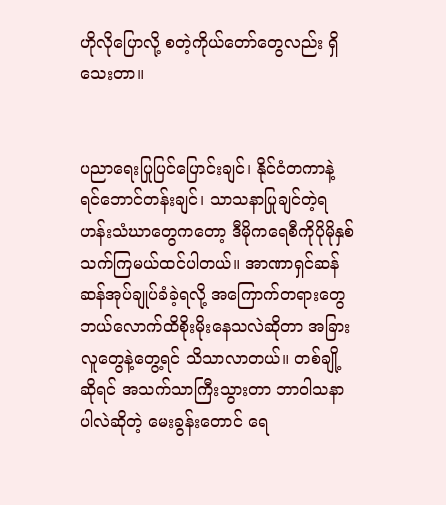ဟိုလိုပြောလို့ စတဲ့ကိုယ်တော်တွေလည်း ရှိသေးတာ။


ပညာရေးပြုပြင်ပြောင်းချင်၊ နိုင်ငံတကာနဲ့ရင်ဘောင်တန်းချင်၊ သာသနာပြုချင်တဲ့ရဟန်းသံဃာတွေကတော့ ဒီမိုကရေစီကိုပိုမိုနှစ်သက်ကြမယ်ထင်ပါတယ်။ အာဏာရှင်ဆန်ဆန်အုပ်ချုပ်ခံခဲ့ရလို့ အကြောက်တရားတွေ ဘယ်လောက်ထိစိုးမိုးနေသလဲဆိုတာ အခြားလူတွေနဲ့တွေ့ရင် သိသာလာတယ်။ တစ်ချို့ဆိုရင် အသက်သာကြီးသွားတာ ဘာဝါသနာပါလဲဆိုတဲ့ မေးခွန်းတောင် ရေ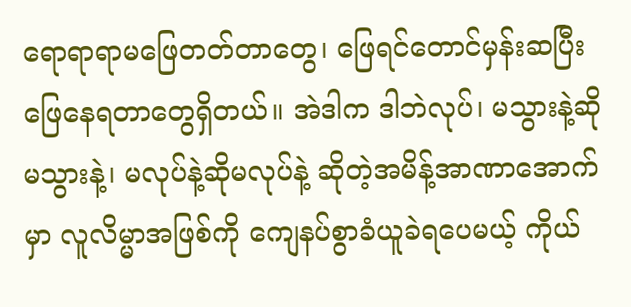ရောရာရာမဖြေတတ်တာတွေ၊ ဖြေရင်တောင်မှန်းဆပြီးဖြေနေရတာတွေရှိတယ်။ အဲဒါက ဒါဘဲလုပ်၊ မသွားနဲ့ဆိုမသွားနဲ့၊ မလုပ်နဲ့ဆိုမလုပ်နဲ့ ဆိုတဲ့အမိန့်အာဏာအောက်မှာ လူလိမ္မာအဖြစ်ကို ကျေနပ်စွာခံယူခဲရပေမယ့် ကိုယ်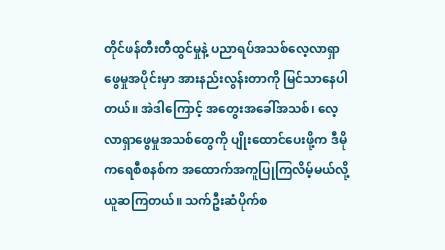တိုင်ဖန်တီးတီထွင်မှုနဲ့ ပညာရပ်အသစ်လေ့လာရှာဖွေမှုအပိုင်းမှာ အားနည်းလွန်းတာကို မြင်သာနေပါတယ်။ အဲဒါကြောင့် အတွေးအခေါ်အသစ်၊ လေ့လာရှာဖွေမှုအသစ်တွေကို ပျိုးထောင်ပေးဖို့က ဒီမိုကရေစီစနစ်က အထောက်အကူပြုကြလိမ့်မယ်လို့ယူဆကြတယ်။ သက်ဦးဆံပိုက်စ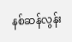နစ်ဆန်လွန်း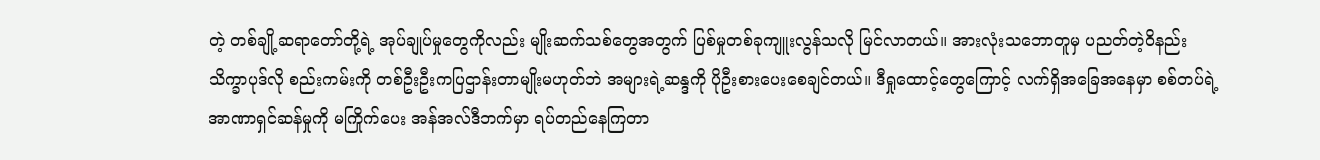တဲ့ တစ်ချို့ဆရာတော်တို့ရဲ့ အုပ်ချုပ်မှုတွေကိုလည်း မျိုးဆက်သစ်တွေအတွက် ပြစ်မှုတစ်ခုကျူးလွန်သလို မြင်လာတယ်။ အားလုံးသဘောတူမှ ပညတ်တဲ့ဝိနည်းသိက္ခာပုဒ်လို စည်းကမ်းကို တစ်ဦးဦးကပြဌာန်းတာမျိုးမဟုတ်ဘဲ အများရဲ့ဆန္ဒကို ပိုဦးစားပေးစေချင်တယ်။ ဒီရှုထောင့်တွေကြောင့် လက်ရှိအခြေအနေမှာ စစ်တပ်ရဲ့ အာဏာရှင်ဆန်မှုကို မကြိုက်ပေး အန်အလ်ဒီဘက်မှာ ရပ်တည်နေကြတာ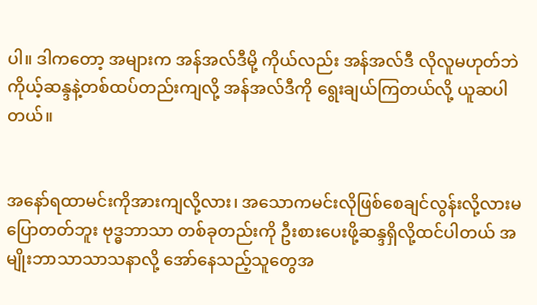ပါ။ ဒါကတော့ အများက အန်အလ်ဒီမို့ ကိုယ်လည်း အန်အလ်ဒီ လိုလူမဟုတ်ဘဲ ကိုယ့်ဆန္ဒနဲ့တစ်ထပ်တည်းကျလို့ အန်အလ်ဒီကို ရွေးချယ်ကြတယ်လို့ ယူဆပါတယ်။


အနော်ရထာမင်းကိုအားကျလို့လား၊ အသောကမင်းလိုဖြစ်စေချင်လွန်းလို့လားမပြောတတ်ဘူး ဗုဒ္ဓဘာသာ တစ်ခုတည်းကို ဦးစားပေးဖို့ဆန္ဒရှိလို့ထင်ပါတယ် အမျိုးဘာသာသာသနာလို့ အော်နေသည့်သူတွေအ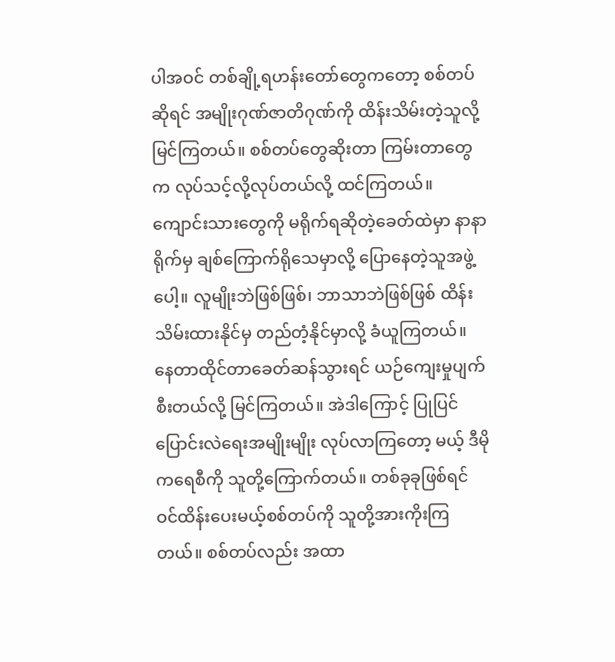ပါအဝင် တစ်ချို့ရဟန်းတော်တွေကတော့ စစ်တပ်ဆိုရင် အမျိုးဂုဏ်ဇာတိဂုဏ်ကို ထိန်းသိမ်းတဲ့သူလို့ မြင်ကြတယ်။ စစ်တပ်တွေဆိုးတာ ကြမ်းတာတွေက လုပ်သင့်လို့လုပ်တယ်လို့ ထင်ကြတယ်။ ကျောင်းသားတွေကို မရိုက်ရဆိုတဲ့ခေတ်ထဲမှာ နာနာရိုက်မှ ချစ်ကြောက်ရိုသေမှာလို့ ပြောနေတဲ့သူအဖွဲ့ပေါ့။ လူမျိုးဘဲဖြစ်ဖြစ်၊ ဘာသာဘဲဖြစ်ဖြစ် ထိန်းသိမ်းထားနိုင်မှ တည်တံ့နိုင်မှာလို့ ခံယူကြတယ်။ နေတာထိုင်တာခေတ်ဆန်သွားရင် ယဉ်ကျေးမှုပျက်စီးတယ်လို့ မြင်ကြတယ်။ အဲဒါကြောင့် ပြုပြင်ပြောင်းလဲရေးအမျိုးမျိုး လုပ်လာကြတော့ မယ့် ဒီမိုကရေစီကို သူတို့ကြောက်တယ်။ တစ်ခုခုဖြစ်ရင် ဝင်ထိန်းပေးမယ့်စစ်တပ်ကို သူတို့အားကိုးကြ တယ်။ စစ်တပ်လည်း အထာ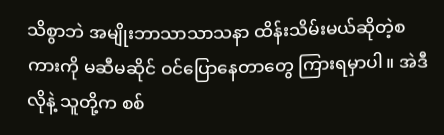သိစွာဘဲ အမျိုးဘာသာသာသနာ ထိန်းသိမ်းမယ်ဆိုတဲ့စကားကို မဆီမဆိုင် ဝင်ပြောနေတာတွေ ကြားရမှာပါ။ အဲဒီလိုနဲ့ သူတို့က စစ်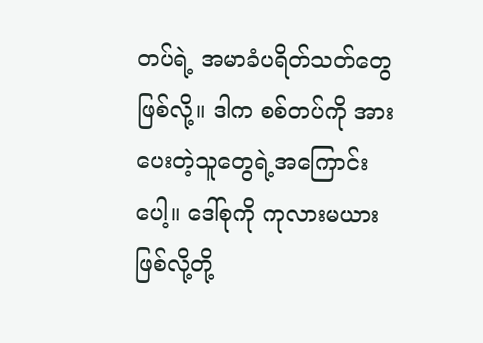တပ်ရဲ့ အမာခံပရိတ်သတ်တွေဖြစ်လို့။ ဒါက စစ်တပ်ကို အားပေးတဲ့သူတွေရဲ့အကြောင်းပေါ့။ ဒေါ်စုကို ကုလားမယားဖြစ်လို့တို့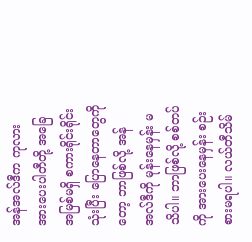အန်အလ်ဒီက ကုလားအားပေးပါတီတို့ အခြေအမြစ်မရှိ စကားရိုင်းရိုင်းသုံးပြီး ပြောနေတာတွေကိုတော့ ဘာဖြစ်လို့ အန်အလ်ဒီကို မုန်းနေမှန်း မသိပါ။ ဘာဖြစ်လို့ စစ်တပ်ကို အားပေးနေမှန်း စဉ်းစားမရပါ။ လယ်တီသိမ်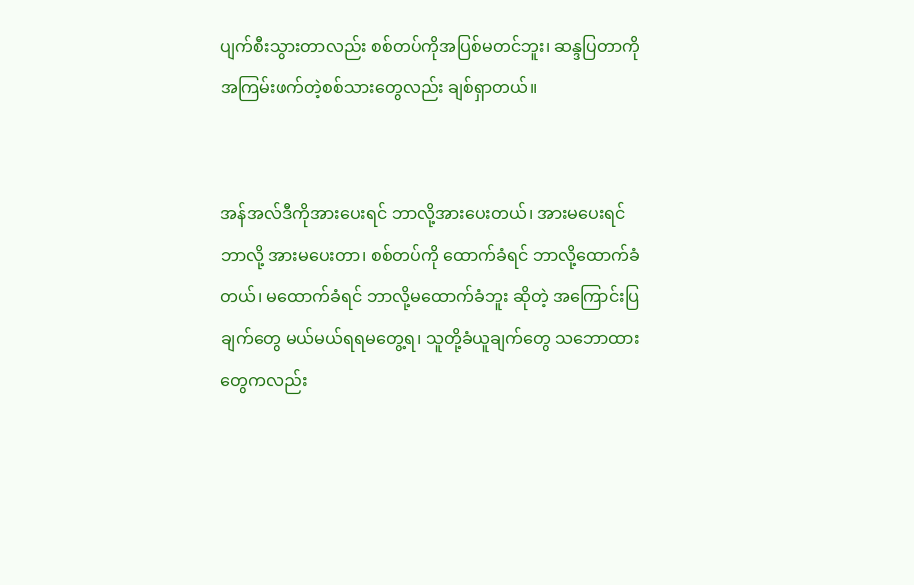ပျက်စီးသွားတာလည်း စစ်တပ်ကိုအပြစ်မတင်ဘူး၊ ဆန္ဒပြတာကို အကြမ်းဖက်တဲ့စစ်သားတွေလည်း ချစ်ရှာတယ်။


အန်အလ်ဒီကိုအားပေးရင် ဘာလို့အားပေးတယ်၊ အားမပေးရင် ဘာလို့ အားမပေးတာ၊ စစ်တပ်ကို ထောက်ခံရင် ဘာလို့ထောက်ခံတယ်၊ မထောက်ခံရင် ဘာလို့မထောက်ခံဘူး ဆိုတဲ့ အကြောင်းပြချက်တွေ မယ်မယ်ရရမတွေ့ရ၊ သူတို့ခံယူချက်တွေ သဘောထားတွေကလည်း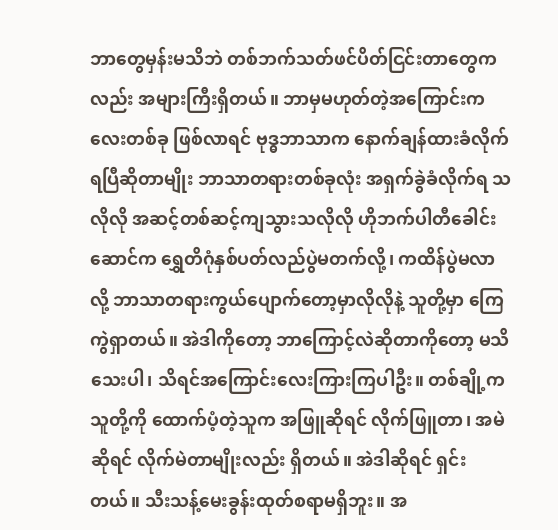ဘာတွေမှန်းမသိဘဲ တစ်ဘက်သတ်ဖင်ပိတ်ငြင်းတာတွေကလည်း အများကြီးရှိတယ်။ ဘာမှမဟုတ်တဲ့အကြောင်းကလေးတစ်ခု ဖြစ်လာရင် ဗုဒ္ဓဘာသာက နောက်ချန်ထားခံလိုက်ရပြီဆိုတာမျိုး ဘာသာတရားတစ်ခုလုံး အရှက်ခွဲခံလိုက်ရ သလိုလို အဆင့်တစ်ဆင့်ကျသွားသလိုလို ဟိုဘက်ပါတီခေါင်းဆောင်က ရွှေတိဂုံနှစ်ပတ်လည်ပွဲမတက်လို့၊ ကထိန်ပွဲမလာလို့ ဘာသာတရားကွယ်ပျောက်တော့မှာလိုလိုနဲ့ သူတို့မှာ ကြေကွဲရှာတယ်။ အဲဒါကိုတော့ ဘာကြောင့်လဲဆိုတာကိုတော့ မသိသေးပါ၊ သိရင်အကြောင်းလေးကြားကြပါဦး။ တစ်ချို့က သူတို့ကို ထောက်ပံ့တဲ့သူက အဖြူဆိုရင် လိုက်ဖြူတာ၊ အမဲဆိုရင် လိုက်မဲတာမျိုးလည်း ရှိတယ်။ အဲဒါဆိုရင် ရှင်းတယ်။ သီးသန့်မေးခွန်းထုတ်စရာမရှိဘူး။ အ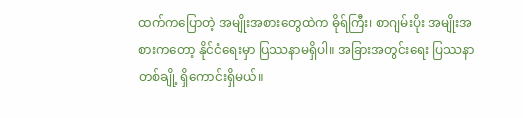ထက်ကပြောတဲ့ အမျိုးအစားတွေထဲက ဓိုရ်ကြီး၊ စာဂျမ်းပိုး အမျိုးအစားကတော့ နိုင်ငံရေးမှာ ပြဿနာမရှိပါ။ အခြားအတွင်းရေး ပြဿနာတစ်ချို့ ရှိကောင်းရှိမယ်။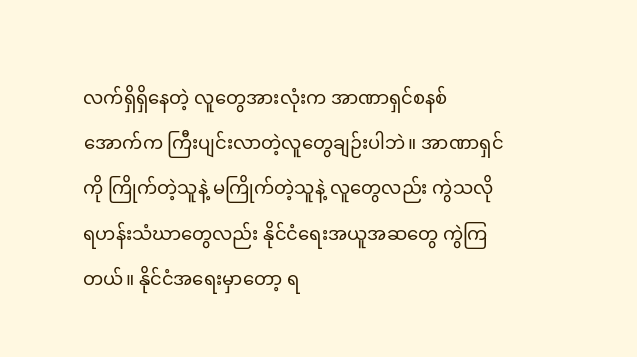လက်ရှိရှိနေတဲ့ လူတွေအားလုံးက အာဏာရှင်စနစ်အောက်က ကြီးပျင်းလာတဲ့လူတွေချဉ်းပါဘဲ။ အာဏာရှင်ကို ကြိုက်တဲ့သူနဲ့ မကြိုက်တဲ့သူနဲ့ လူတွေလည်း ကွဲသလို ရဟန်းသံဃာတွေလည်း နိုင်ငံရေးအယူအဆတွေ ကွဲကြတယ်။ နိုင်ငံအရေးမှာတော့ ရ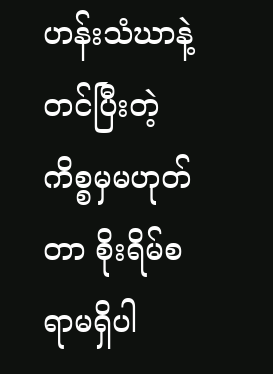ဟန်းသံဃာနဲ့တင်ပြီးတဲ့ကိစ္စမှမဟုတ်တာ စိုးရိမ်စရာမရှိပါ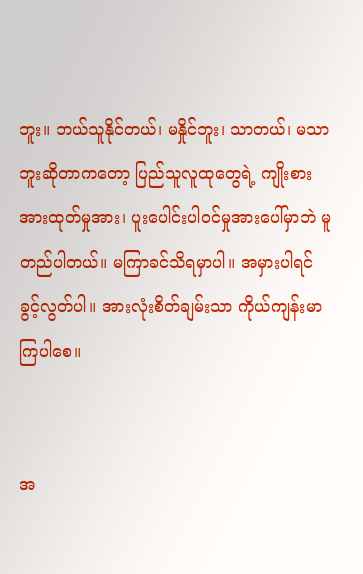ဘူး။ ဘယ်သူနိုင်တယ်၊ မနှိုင်ဘူး၊ သာတယ်၊ မသာဘူးဆိုတာကတော့ ပြည်သူလူထုတွေရဲ့ ကျိုးစားအားထုတ်မှုအား၊ ပူးပေါင်းပါဝင်မှုအားပေါ်မှာဘဲ မူတည်ပါတယ်။ မကြာခင်သိရမှာပါ။ အမှားပါရင် ခွင့်လွတ်ပါ။ အားလုံးစိတ်ချမ်းသာ ကိုယ်ကျန်းမာကြပါစေ။


အ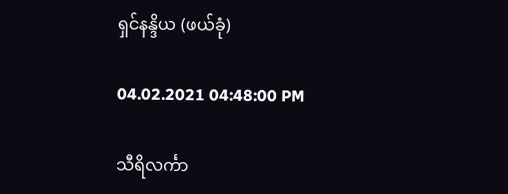ရှင်နန္ဒိယ (ဖယ်ခုံ)

04.02.2021 04:48:00 PM

သီရိလင်္ကာ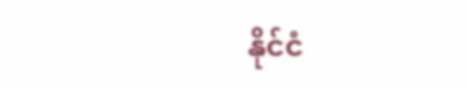နိုင်ငံ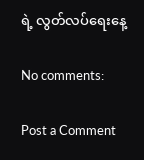ရဲ့ လွတ်လပ်ရေးနေ့

No comments:

Post a Comment